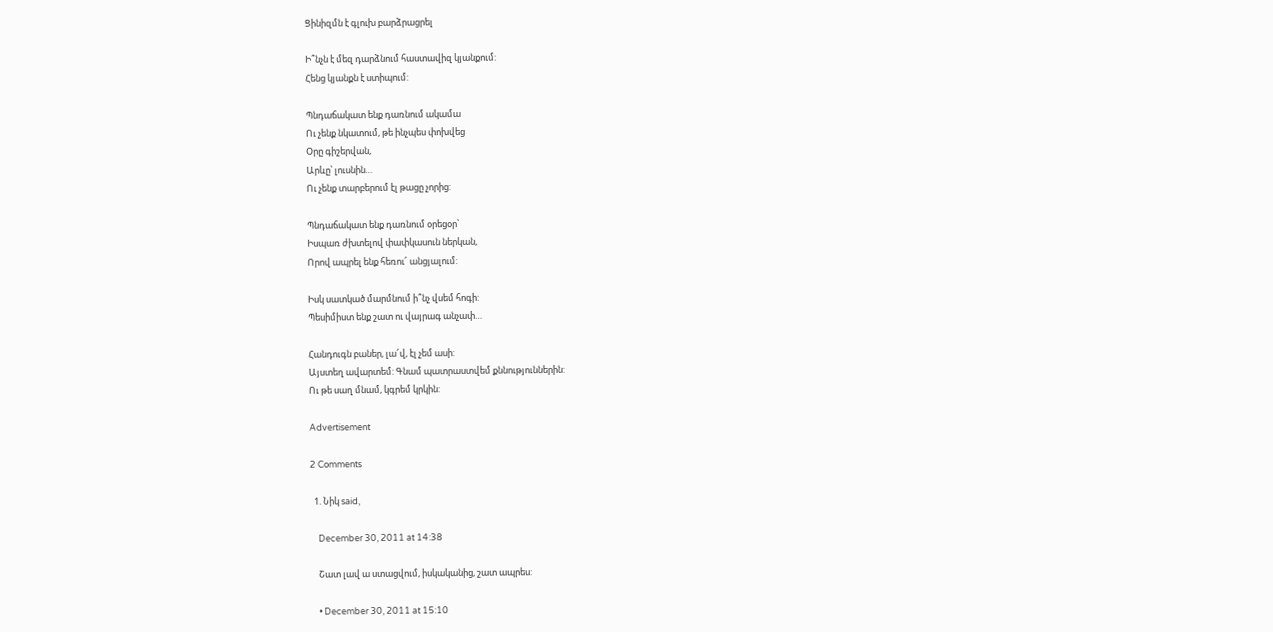Ցինիզմն է գլուխ բարձրացրել

Ի՞նչն է մեզ դարձնում հաստավիզ կյանքում:
Հենց կյանքն է ստիպում:

Պնդաճակատ ենք դառնում ակամա
Ու չենք նկատում, թե ինչպես փոխվեց
Օրը գիշերվան,
Արևը՝ լուսնին…
Ու չենք տարբերում էլ թացը չորից:

Պնդաճակատ ենք դառնում օրեցօր՝
Իսպառ ժխտելով փափկասուն ներկան,
Որով ապրել ենք հեռու՜ անցյալում:

Իսկ սատկած մարմնում ի՞նչ վսեմ հոգի:
Պեսիմիստ ենք շատ ու վայրագ անչափ…

Հանդուգն բաներ, լա՜վ, էլ չեմ ասի:
Այստեղ ավարտեմ: Գնամ պատրաստվեմ քննություններին:
Ու թե սաղ մնամ, կգրեմ կրկին:

Advertisement

2 Comments

  1. Նիկ said,

    December 30, 2011 at 14:38

    Շատ լավ ա ստացվում, իսկականից, շատ ապրես:

    • December 30, 2011 at 15:10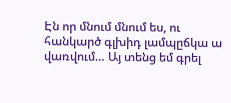Էն որ մնում մնում ես, ու հանկարծ գլխիդ լամպըճկա ա վառվում… Այ տենց եմ գրել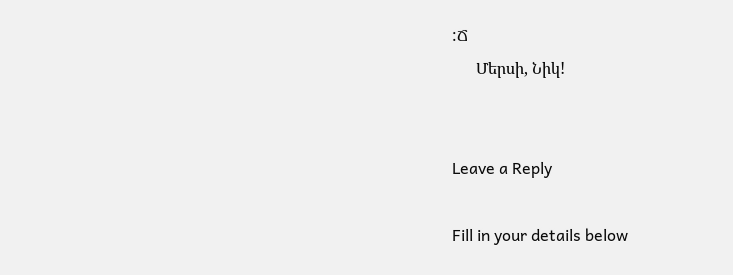:Ճ
      Մերսի, Նիկ!


Leave a Reply

Fill in your details below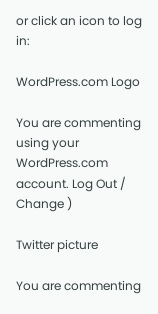or click an icon to log in:

WordPress.com Logo

You are commenting using your WordPress.com account. Log Out / Change )

Twitter picture

You are commenting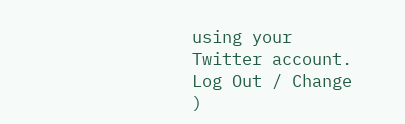using your Twitter account. Log Out / Change )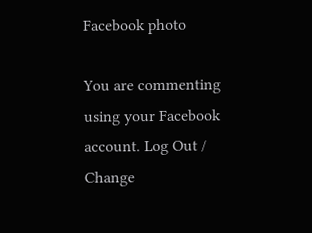Facebook photo

You are commenting using your Facebook account. Log Out / Change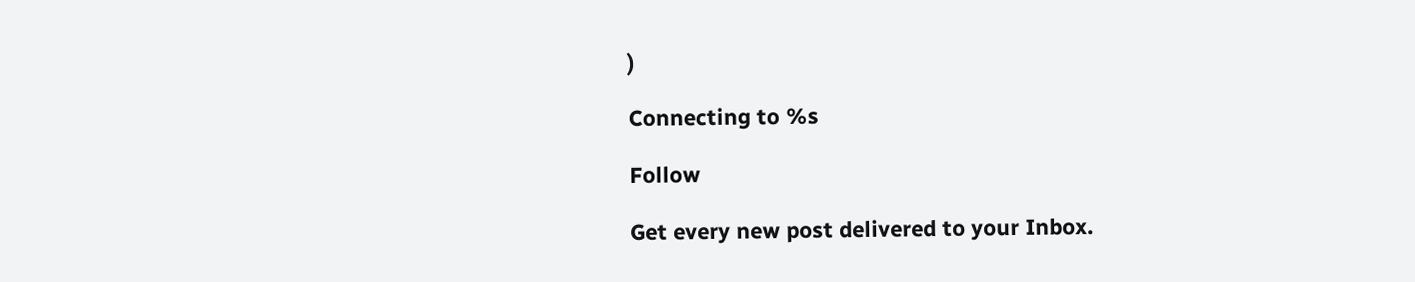)

Connecting to %s

Follow

Get every new post delivered to your Inbox.